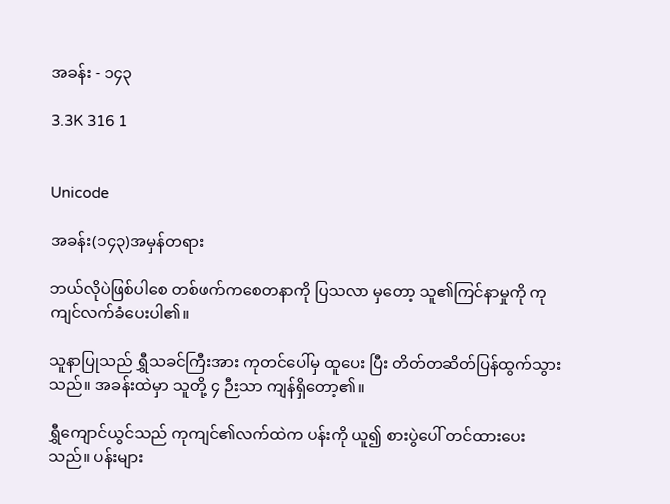အခန်း - ၁၄၃

3.3K 316 1


Unicode

အခန်း(၁၄၃)အမှန်တရား

ဘယ်လိုပဲဖြစ်ပါစေ တစ်ဖက်ကစေတနာကို ပြသလာ မှတော့ သူ၏ကြင်နာမှုကို ကုကျင်လက်ခံပေးပါ၏။

သူနာပြုသည် ရွှီသခင်ကြီးအား ကုတင်ပေါ်မှ ထူပေး ပြီး တိတ်တဆိတ်ပြန်ထွက်သွားသည်။ အခန်းထဲမှာ သူတို့ ၄ ဉီးသာ ကျန်ရှိတော့၏။

ရွှီကျောင်ယွင်သည် ကုကျင်၏လက်ထဲက ပန်းကို ယူ၍ စားပွဲပေါ် တင်ထားပေးသည်။ ပန်းများ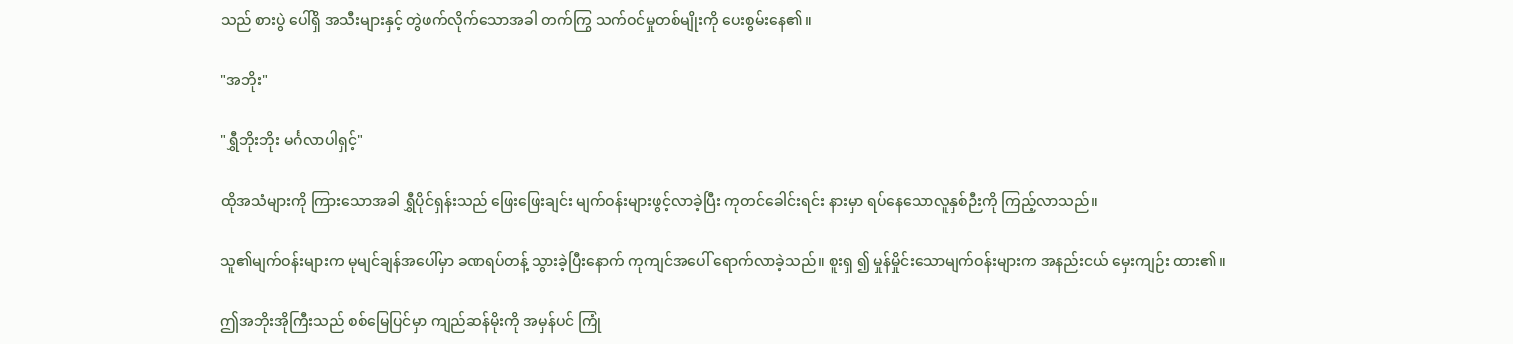သည် စားပွဲ ပေါ်ရှိ အသီးများနှင့် တွဲဖက်လိုက်သောအခါ တက်ကြွ သက်ဝင်မှုတစ်မျိုးကို ပေးစွမ်းနေ၏။

"အဘိုး"

"ရွှီဘိုးဘိုး မင်္ဂလာပါရှင့်"

ထိုအသံများကို ကြားသောအခါ ရွှီပိုင်ရှန်းသည် ဖြေးဖြေးချင်း မျက်ဝန်းများဖွင့်လာခဲ့ပြီး ကုတင်ခေါင်းရင်း နားမှာ ရပ်နေသောလူနှစ်ဉီးကို ကြည့်လာသည်။

သူ၏မျက်ဝန်းများက မုမျင်ချန်အပေါ်မှာ ခဏရပ်တန့် သွားခဲ့ပြီးနောက် ကုကျင်အပေါ် ရောက်လာခဲ့သည်။ စူးရှ ၍ မှုန်မှိုင်းသောမျက်ဝန်းများက အနည်းငယ် မှေးကျဉ်း ထား၏။

ဤအဘိုးအိုကြီးသည် စစ်မြေပြင်မှာ ကျည်ဆန်မိုးကို အမှန်ပင် ကြုံ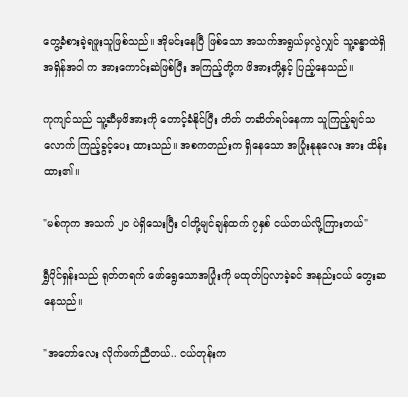တွေ့ခံစားခဲ့ရဖူးသူဖြစ်သည်။ အိုမင်းနေပြီ ဖြစ်သော အသက်အရွယ်မှလွဲလျှင် သူ့ခန္ဓာထဲရှိအရှိန်အဝါ က အားကောင်းဆဲဖြစ်ပြီး အကြည့်တို့က ဖိအားတို့နှင့် ပြည့်နေသည်။

ကုကျင်သည် သူ့ဆီမှဖိအားကို တောင့်ခံနိုင်ပြီး တိတ် တဆိတ်ရပ်နေကာ သူကြည့်ချင်သလောက် ကြည့်ခွင့်ပေး ထားသည်။ အစကတည်းက ရှိနေသော အပြုံးနုနုလေး အား ထိန်းထား၏။

"မစ်ကုက အသက် ၂၀ ပဲရှိသေးပြီး ငါတို့မျင်ချန်ထက် ၇နှစ် ငယ်တယ်လို့ကြားတယ်"

ရွှီပိုင်ရှန်းသည် ရုတ်တရက် ဖော်ရွေသောအပြုံးကို မထုတ်ပြလာခဲ့ခင် အနည်းငယ် တွေးဆနေသည်။

"အတော်လေး လိုက်ဖက်ညီတယ်.. ငယ်တုန်းက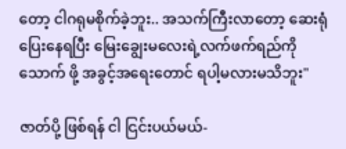တော့ ငါဂရုမစိုက်ခဲ့ဘူး.. အသက်ကြီးလာတော့ ဆေးရုံ ပြေးနေရပြီး မြေးချွေးမလေးရဲ့လက်ဖက်ရည်ကို သောက် ဖို့ အခွင့်အရေးတောင် ရပါ့မလားမသိဘူး"

ဇာတ်ပို့ ဖြစ်ရန် ငါ ငြင်းပယ်မယ်-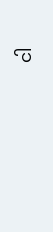ငါ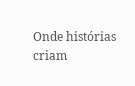Onde histórias criam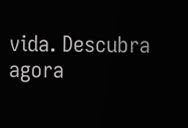vida. Descubra agora